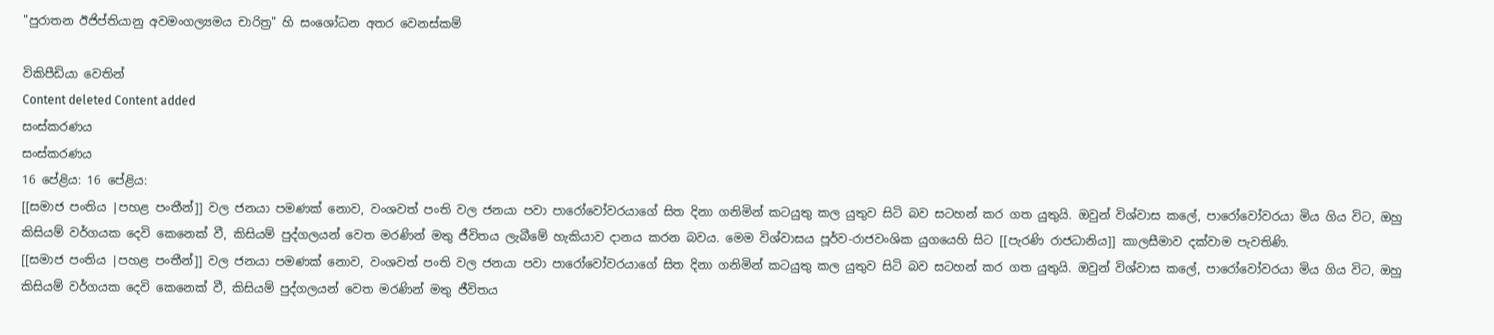"පුරාතන ඊජිප්තියානු අවමංගල්‍යමය චාරිත්‍ර" හි සංශෝධන අතර වෙනස්කම්

විකිපීඩියා වෙතින්
Content deleted Content added
සංස්කරණය
සංස්කරණය
16 පේළිය: 16 පේළිය:
[[සමාජ පංතිය |පහළ පංතීන්]] වල ජනයා පමණක් නොව, වංශවත් පංති වල ජනයා පවා පාරෝවෝවරයාගේ සිත දිනා ගනිමින් කටයුතු කල යුතුව සිටි බව සටහන් කර ගත යුතුයි. ඔවුන් විශ්වාස කලේ, පාරෝවෝවරයා මිය ගිය විට, ඔහු කිසියම් වර්ගයක දෙවි කෙනෙක් වී, කිසියම් පුද්ගලයන් වෙත මරණින් මතු ජීවිතය ලැබීමේ හැකියාව දානය කරන බවය. මෙම විශ්වාසය පූර්ව-රාජවංශික යුගයෙහි සිට [[පැරණි රාජධානිය]] කාලසීමාව දක්වාම පැවතිණි.
[[සමාජ පංතිය |පහළ පංතීන්]] වල ජනයා පමණක් නොව, වංශවත් පංති වල ජනයා පවා පාරෝවෝවරයාගේ සිත දිනා ගනිමින් කටයුතු කල යුතුව සිටි බව සටහන් කර ගත යුතුයි. ඔවුන් විශ්වාස කලේ, පාරෝවෝවරයා මිය ගිය විට, ඔහු කිසියම් වර්ගයක දෙවි කෙනෙක් වී, කිසියම් පුද්ගලයන් වෙත මරණින් මතු ජීවිතය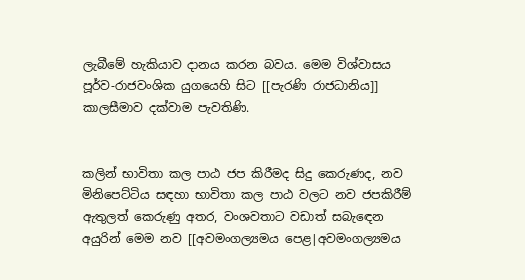ලැබීමේ හැකියාව දානය කරන බවය. මෙම විශ්වාසය පූර්ව-රාජවංශික යුගයෙහි සිට [[පැරණි රාජධානිය]] කාලසීමාව දක්වාම පැවතිණි.


කලින් භාවිතා කල පාඨ ජප කිරීමද සිදු කෙරුණද, නව මිනිපෙට්ටිය සඳහා භාවිතා කල පාඨ වලට නව ජපකිරීම් ඇතුලත් කෙරුණු අතර, වංශවතාට වඩාත් සබැඳෙන අයුරින් මෙම නව [[අවමංගල්‍යමය පෙළ|අවමංගල්‍යමය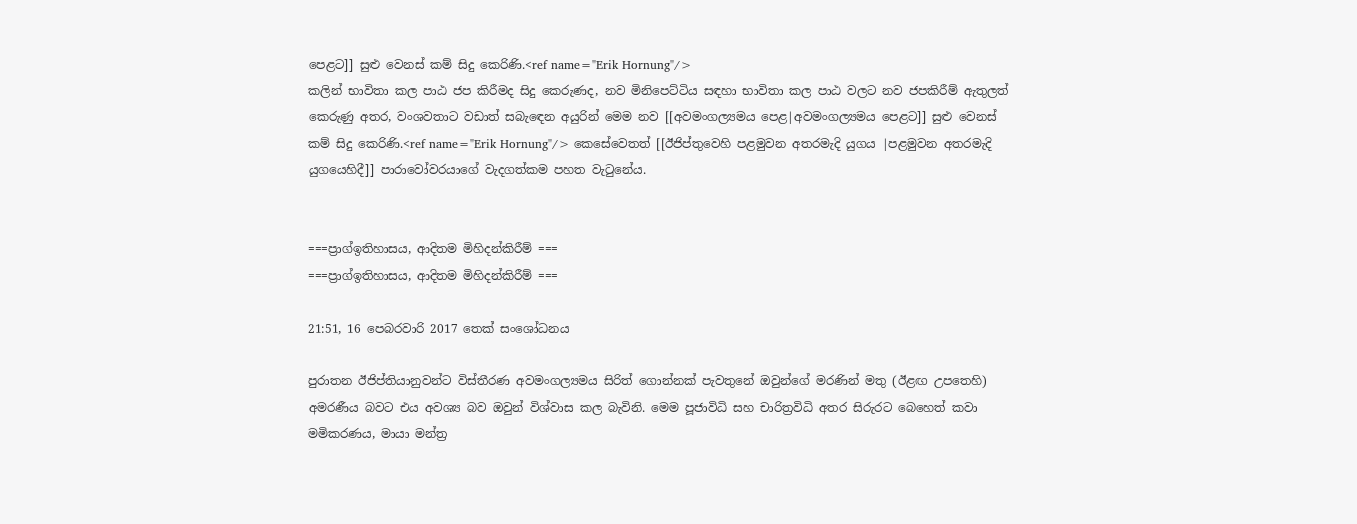පෙළට]] සුළු වෙනස් කම් සිදු කෙරිණි.<ref name="Erik Hornung"/>
කලින් භාවිතා කල පාඨ ජප කිරීමද සිදු කෙරුණද, නව මිනිපෙට්ටිය සඳහා භාවිතා කල පාඨ වලට නව ජපකිරීම් ඇතුලත් කෙරුණු අතර, වංශවතාට වඩාත් සබැඳෙන අයුරින් මෙම නව [[අවමංගල්‍යමය පෙළ|අවමංගල්‍යමය පෙළට]] සුළු වෙනස් කම් සිදු කෙරිණි.<ref name="Erik Hornung"/> කෙසේවෙතත් [[ඊජිප්තුවෙහි පළමුවන අතරමැදි යුගය |පළමුවන අතරමැදි යුගයෙහිදී]] පාරාවෝවරයාගේ වැදගත්කම පහත වැටුනේය.


===ප්‍රාග්ඉතිහාසය, ආදිතම මිහිදන්කිරීම් ===
===ප්‍රාග්ඉතිහාසය, ආදිතම මිහිදන්කිරීම් ===

21:51, 16 පෙබරවාරි 2017 තෙක් සංශෝධනය

පුරාතන ඊජිප්තියානුවන්ට විස්තීරණ අවමංගල්‍යමය සිරිත් ගොන්නක් පැවතුනේ ඔවුන්ගේ මරණින් මතු (ඊළඟ උපතෙහි) අමරණීය බවට එය අවශ්‍ය බව ඔවුන් විශ්වාස කල බැවිනි. මෙම පූජාවිධි සහ චාරිත්‍රවිධි අතර සිරුරට බෙහෙත් කවා මමිකරණය, මායා මන්ත්‍ර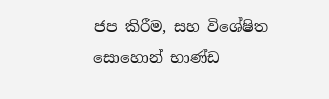ජප කිරීම, සහ විශේෂිත සොහොන් භාණ්ඩ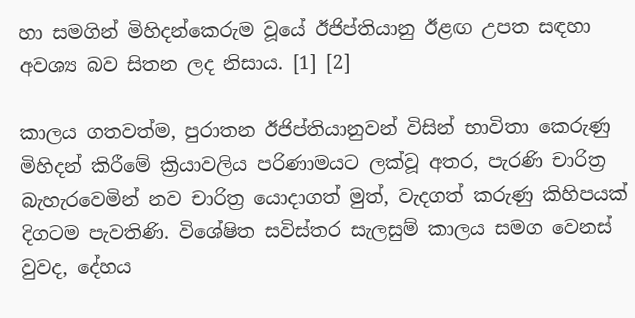හා සමගින් මිහිදන්කෙරුම වූයේ ඊජිප්තියානු ඊළඟ උපත සඳහා අවශ්‍ය බව සිතන ලද නිසාය. [1] [2]

කාලය ගතවත්ම, පුරාතන ඊජිප්තියානුවන් විසින් භාවිතා කෙරුණු මිහිදන් කිරීමේ ක්‍රියාවලිය පරිණාමයට ලක්වූ අතර, පැරණි චාරිත්‍ර බැහැරවෙමින් නව චාරිත්‍ර යොදාගත් මුත්, වැදගත් කරුණු කිහිපයක් දිගටම පැවතිණි. විශේෂිත සවිස්තර සැලසුම් කාලය සමග වෙනස් වුවද, දේහය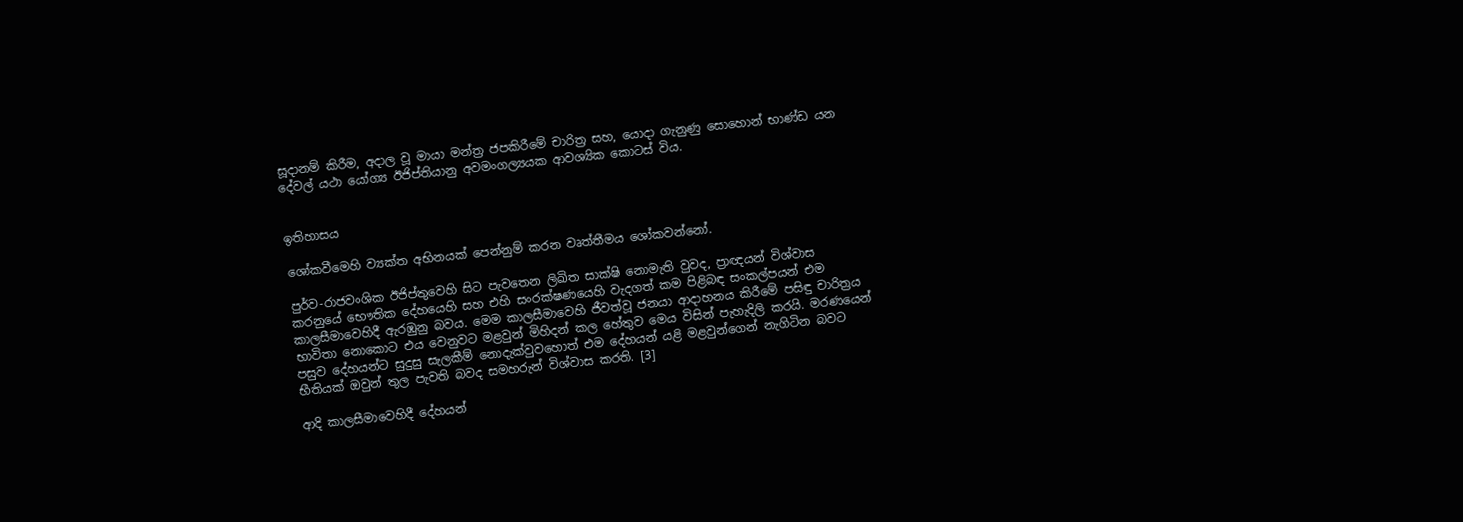සූදානම් කිරීම, අදාල වූ මායා මන්ත්‍ර ජපකිරීමේ චාරිත්‍ර සහ, යොදා ගැනුණු සොහොන් භාණ්ඩ යන දේවල් යථා යෝග්‍ය ඊජිප්තියානු අවමංගල්‍යයක ආවශ්‍යික කොටස් විය.


ඉතිහාසය

ශෝකවීමෙහි ව්‍යක්ත අභිනයක් පෙන්නුම් කරන වෘත්තීමය ශෝකවන්නෝ.

පුර්ව-රාජවංශික ඊජිප්තුවෙහි සිට පැවතෙන ලිඛිත සාක්ෂි නොමැති වුවද, ප්‍රාඥයන් විශ්වාස කරනුයේ භෞතික දේහයෙහි සහ එහි සංරක්ෂණයෙහි වැදගත් කම පිළිබඳ සංකල්පයන් එම කාලසීමාවෙහිදී ඇරඹුනු බවය. මෙම කාලසීමාවෙහි ජීවත්වූ ජනයා ආදාහනය කිරීමේ පසිඳු චාරිත්‍රය භාවිතා නොකොට එය වෙනුවට මළවුන් මිහිදන් කල හේතුව මෙය විසින් පැහැදිලි කරයි. මරණයෙන් පසුව දේහයන්ට සුදුසු සැලකීම් නොදැක්වුවහොත් එම දේහයන් යළි මළවුන්ගෙන් නැගිටින බවට භීතියක් ඔවුන් තුල පැවති බවද සමහරුන් විශ්වාස කරති. [3]

ආදි කාලසීමාවෙහිදී දේහයන්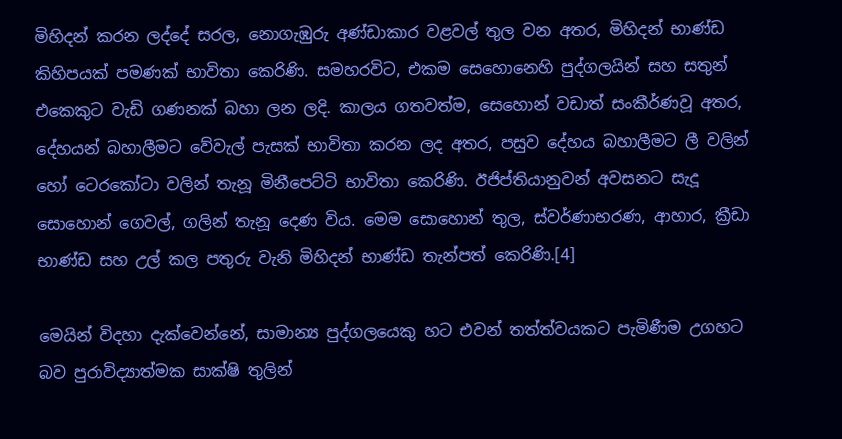මිහිදන් කරන ලද්දේ සරල, නොගැඹුරු අණ්ඩාකාර වළවල් තුල වන අතර, මිහිදන් භාණ්ඩ කිහිපයක් පමණක් භාවිතා කෙරිණි. සමහරවිට, එකම සෙහොනෙහි පුද්ගලයින් සහ සතුන් එකෙකුට වැඩි ගණනක් බහා ලන ලදි. කාලය ගතවත්ම, සෙහොන් වඩාත් සංකීර්ණවූ අතර, දේහයන් බහාලීමට වේවැල් පැසක් භාවිතා කරන ලද අතර, පසුව දේහය බහාලීමට ලී වලින් හෝ ටෙරකෝටා වලින් තැනූ මිනීපෙට්ටි භාවිතා කෙරිණි. ඊජිප්තියානුවන් අවසනට සැදූ සොහොන් ගෙවල්, ගලින් තැනූ දෙණ විය. මෙම සොහොන් තුල, ස්වර්ණාභරණ, ආහාර, ක්‍රීඩා භාණ්ඩ සහ උල් කල පතුරු වැනි මිහිදන් භාණ්ඩ තැන්පත් කෙරිණි.[4]

මෙයින් විදහා දැක්වෙන්නේ, සාමාන්‍ය පුද්ගලයෙකු හට එවන් තත්ත්වයකට පැමිණීම උගහට බව පුරාවිද්‍යාත්මක සාක්ෂි තුලින්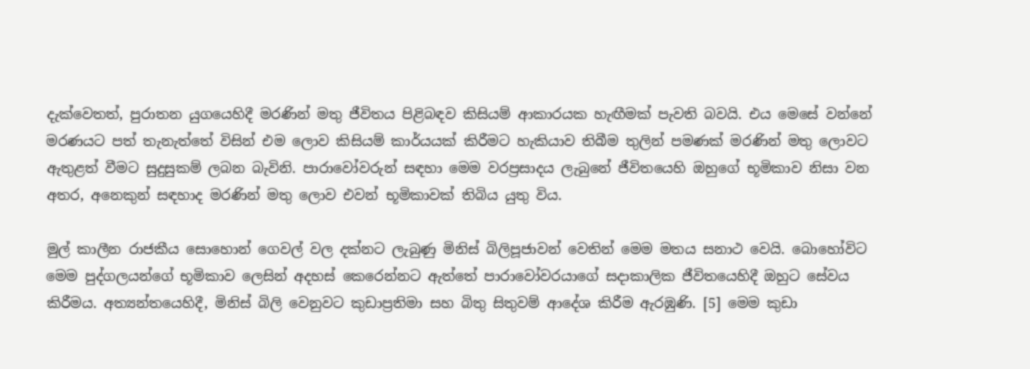දැක්වෙතත්, පුරාතන යුගයෙහිදී මරණින් මතු ජීවිතය පිළිබඳව කිසියම් ආකාරයක හැඟීමක් පැවති බවයි. එය මෙසේ වන්නේ මරණයට පත් තැනැත්තේ විසින් එම ලොව කිසියම් කාර්යයක් කිරීමට හැකියාව තිබීම තුලින් පමණක් මරණින් මතු ලොවට ඇතුළත් වීමට සුදුසුකම් ලබන බැවිනි. පාරාවෝවරුන් සඳහා මෙම වරප්‍රසාදය ලැබුනේ ජීවිතයෙහි ඔහුගේ භූමිකාව නිසා වන අතර, අනෙකුන් සඳහාද මරණින් මතු ලොව එවන් භූමිකාවක් තිබිය යුතු විය.

මුල් කාලීන රාජකීය සොහොන් ගෙවල් වල දක්නට ලැබුණු මිනිස් බිලිපූජාවන් වෙතින් මෙම මතය සනාථ වෙයි. බොහෝවිට මෙම පුද්ගලයන්ගේ භූමිකාව ලෙසින් අදහස් කෙරෙන්නට ඇත්තේ පාරාවෝවරයාගේ සදාකාලික ජීවිතයෙහිදී ඔහුට සේවය කිරීමය. අත්‍යන්තයෙහිදී, මිනිස් බිලි වෙනුවට කුඩාප්‍රතිමා සහ බිතු සිතුවම් ආදේශ කිරීම ඇරඹුණි. [5] මෙම කුඩා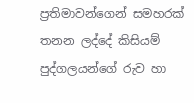ප්‍රතිමාවන්ගෙන් සමහරක් තනන ලද්දේ කිසියම් පුද්ගලයන්ගේ රුව හා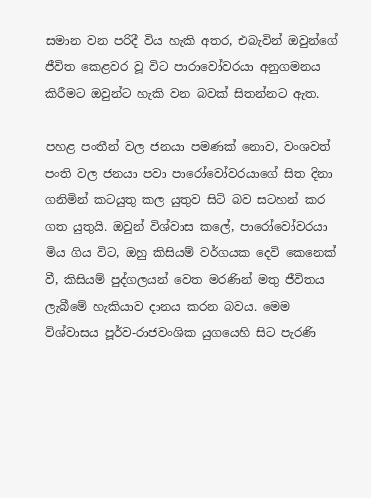සමාන වන පරිදී විය හැකි අතර, එබැවින් ඔවුන්ගේ ජීවිත කෙළවර වූ විට පාරාවෝවරයා අනුගමනය කිරීමට ඔවුන්ට හැකි වන බවක් සිතන්නට ඇත.

පහළ පංතීන් වල ජනයා පමණක් නොව, වංශවත් පංති වල ජනයා පවා පාරෝවෝවරයාගේ සිත දිනා ගනිමින් කටයුතු කල යුතුව සිටි බව සටහන් කර ගත යුතුයි. ඔවුන් විශ්වාස කලේ, පාරෝවෝවරයා මිය ගිය විට, ඔහු කිසියම් වර්ගයක දෙවි කෙනෙක් වී, කිසියම් පුද්ගලයන් වෙත මරණින් මතු ජීවිතය ලැබීමේ හැකියාව දානය කරන බවය. මෙම විශ්වාසය පූර්ව-රාජවංශික යුගයෙහි සිට පැරණි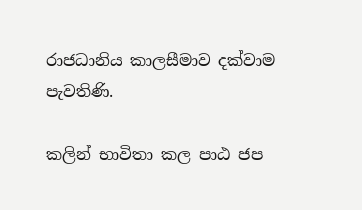රාජධානිය කාලසීමාව දක්වාම පැවතිණි.

කලින් භාවිතා කල පාඨ ජප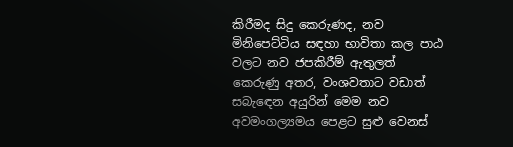කිරීමද සිදු කෙරුණද, නව මිනිපෙට්ටිය සඳහා භාවිතා කල පාඨ වලට නව ජපකිරීම් ඇතුලත් කෙරුණු අතර, වංශවතාට වඩාත් සබැඳෙන අයුරින් මෙම නව අවමංගල්‍යමය පෙළට සුළු වෙනස්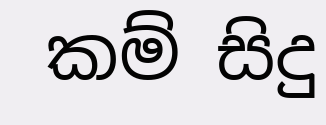කම් සිදු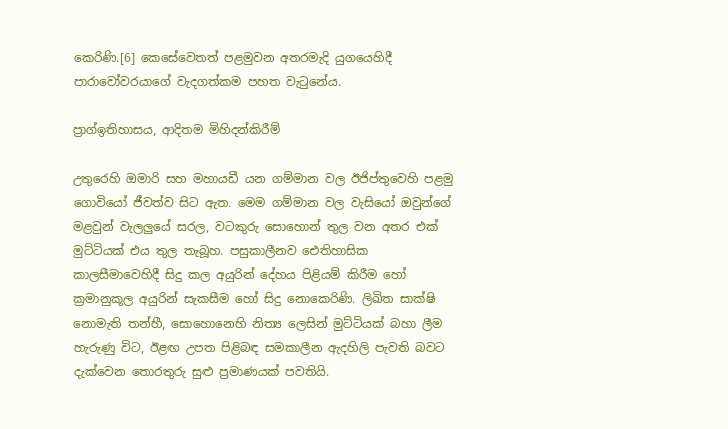කෙරිණි.[6] කෙසේවෙතත් පළමුවන අතරමැදි යුගයෙහිදී පාරාවෝවරයාගේ වැදගත්කම පහත වැටුනේය.

ප්‍රාග්ඉතිහාසය, ආදිතම මිහිදන්කිරීම්

උතුරෙහි ඔමාරි සහ මහායඩී යන ගම්මාන වල ඊජිප්තුවෙහි පළමු ගොවියෝ ජීවත්ව සිට ඇත. මෙම ගම්මාන වල වැසියෝ ඔවුන්ගේ මළවුන් වැලලුයේ සරල, වටකුරු සොහොන් තුල වන අතර එක් මුට්ටියක් එය තුල තැබූහ. පසුකාලීනව ඓතිහාසික කාලසීමාවෙහිදී සිදු කල අයුරින් දේහය පිළියම් කිරීම හෝ ක්‍රමානුකූල අයුරින් සැකසීම හෝ සිදු නොකෙරිණි. ලිඛිත සාක්ෂි නොමැති තන්හී, සොහොනෙහි නිත්‍ය ලෙසින් මුට්ටියක් බහා ලීම හැරුණු විට, ඊළඟ උපත පිළිබඳ සමකාලීන ඇදහිලි පැවති බවට දැක්වෙන තොරතුරු සුළු ප්‍රමාණයක් පවතියි.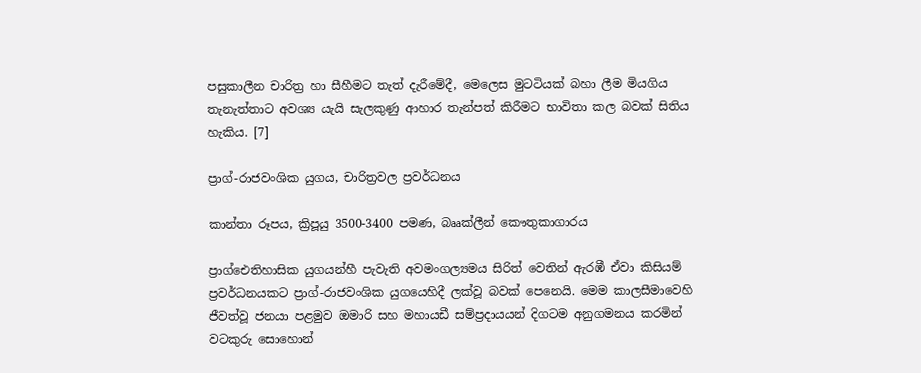පසුකාලීන චාරිත්‍ර හා සීහීමට තැත් දැරීමේදී, මෙලෙස මුටටියක් බහා ලීම මියගිය තැනැත්තාට අවශ්‍ය යැයි සැලකුණු ආහාර තැන්පත් කිරීමට භාවිතා කල බවක් සිතිය හැකිය. [7]

ප්‍රාග්-රාජවංශික යුගය, චාරිත්‍රවල ප්‍රවර්ධනය

කාන්තා රූපය, ක්‍රිපූයු 3500-3400 පමණ, බෲක්ලීන් කෞතුකාගාරය

ප්‍රාග්ඓතිහාසික යුගයන්හී පැවැති අවමංගල්‍යමය සිරිත් වෙතින් ඇරඹී ඒවා කිසියම් ප්‍රවර්ධනයකට ප්‍රාග්-රාජවංශික යුගයෙහිදී ලක්වූ බවක් පෙනෙයි. මෙම කාලසීමාවෙහි ජීවත්වූ ජනයා පළමුව ඔමාරි සහ මහායඩී සම්ප්‍රදායයන් දිගටම අනුගමනය කරමින් වටකුරු සොහොන්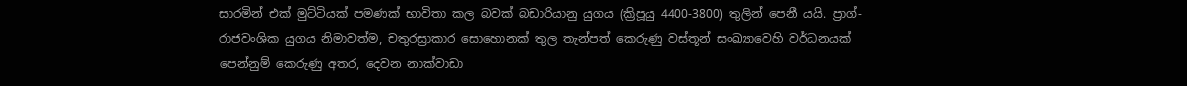සාරමින් එක් මුට්ටියක් පමණක් භාවිතා කල බවක් බඩාරියානු යුගය (ක්‍රිපූයු 4400-3800) තුලින් පෙනී යයි. ප්‍රාග්-රාජවංශික යුගය නිමාවත්ම, චතුරස්‍රාකාර සොහොනක් තුල තැන්පත් කෙරුණු වස්තූන් සංඛ්‍යාවෙහි වර්ධනයක් පෙන්නුම් කෙරුණු අතර, දෙවන නාක්වාඩා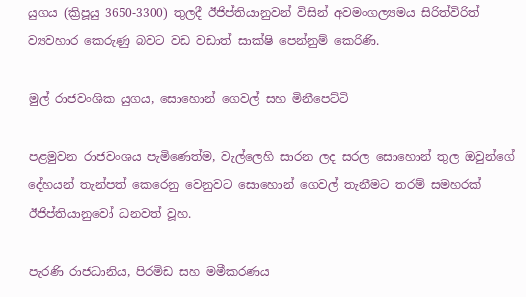යුගය (ක්‍රිපූයු 3650-3300) තුලදී ඊජිප්තියානුවන් විසින් අවමංගල්‍යමය සිරිත්විරිත් ව්‍යවහාර කෙරුණු බවට වඩ වඩාත් සාක්ෂි පෙන්නුම් කෙරිණි.

මුල් රාජවංශික යුගය, සොහොන් ගෙවල් සහ මිනීපෙට්ටි

පළමුවන රාජවංශය පැමිණෙත්ම, වැල්ලෙහි සාරන ලද සරල සොහොන් තුල ඔවුන්ගේ දේහයන් තැන්පත් කෙරෙනු වෙනුවට සොහොන් ගෙවල් තැනීමට තරම් සමහරක් ඊජිප්තියානුවෝ ධනවත් වූහ.

පැරණි රාජධානිය, පිරමිඩ සහ මමීකරණය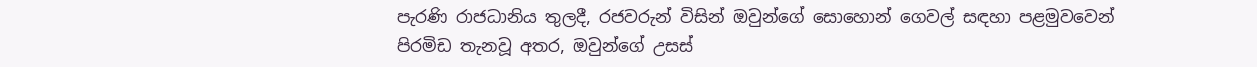පැරණි රාජධානිය තුලදී, රජවරුන් විසින් ඔවුන්ගේ සොහොන් ගෙවල් සඳහා පළමුවවෙන් පිරමිඩ තැනවූ අතර, ඔවුන්ගේ උසස්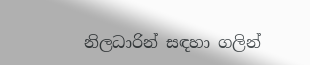නිලධාරින් සඳහා ගලින්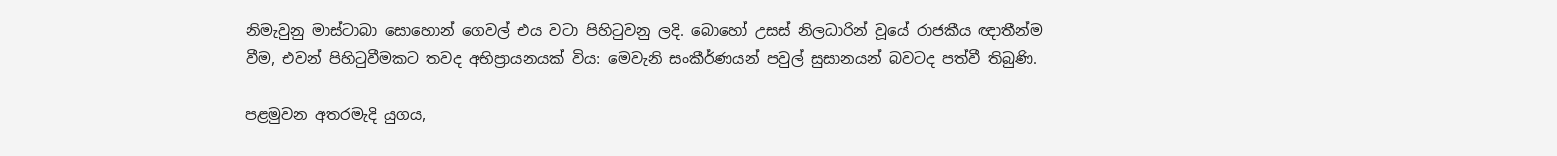නිමැවුනු මාස්ටාබා සොහොන් ගෙවල් එය වටා පිහිටුවනු ලදි. බොහෝ උසස් නිලධාරින් වූයේ රාජකීය ඥාතීන්ම වීම, එවන් පිහිටුවීමකට තවද අභිප්‍රායනයක් විය: මෙවැනි සංකීර්ණයන් පවුල් සුසානයන් බවටද පත්වී තිබුණි.

පළමුවන අතරමැදි යුගය,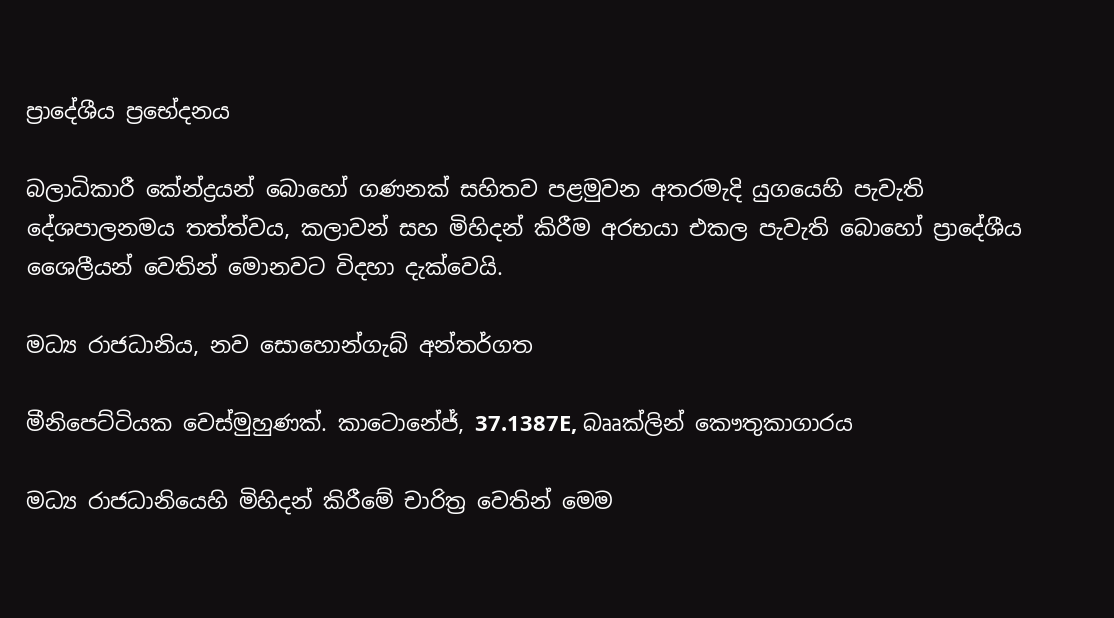ප්‍රාදේශීය ප්‍රභේදනය

බලාධිකාරී කේන්ද්‍රයන් බොහෝ ගණනක් සහිතව පළමුවන අතරමැදි යුගයෙහි පැවැති දේශපාලනමය තත්ත්වය, කලාවන් සහ මිහිදන් කිරීම අරභයා එකල පැවැති බොහෝ ප්‍රාදේශීය ශෛලීයන් වෙතින් මොනවට විදහා දැක්වෙයි.

මධ්‍ය රාජධානිය, නව සොහොන්ගැබ් අන්තර්ගත

මීනිපෙට්ටියක වෙස්මුහුණක්. කාටොනේජ්, 37.1387E, බෲක්ලින් කෞතුකාගාරය

මධ්‍ය රාජධානියෙහි මිහිදන් කිරීමේ චාරිත්‍ර වෙතින් මෙම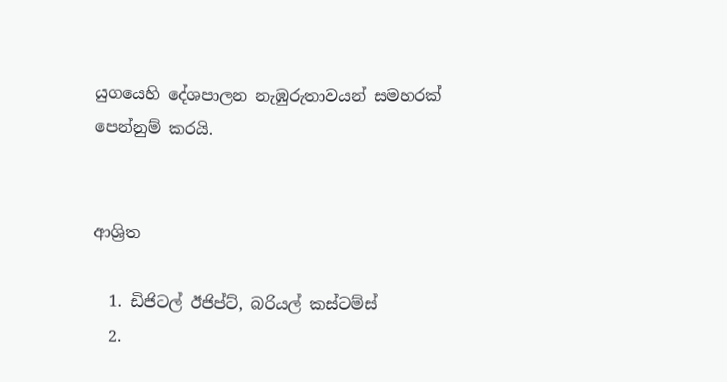යුගයෙහි දේශපාලන නැඹුරුතාවයන් සමහරක් පෙන්නුම් කරයි.


ආශ්‍රිත

  1. ඩිජිටල් ඊජිප්ට්, බරියල් කස්ටම්ස්
  2.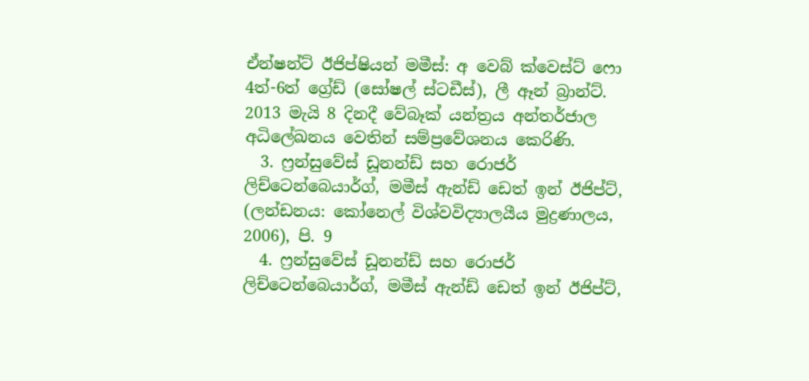ඒන්ෂන්ට් ඊජිප්ෂියන් මමීස්: අ වෙබ් ක්වෙස්ට් ෆො 4ත්-6ත් ග්‍රේඩ් (සෝෂල් ස්ටඩීස්), ලී ඈන් බ්‍රාන්ට්. 2013 මැයි 8 දිනදී වේබෑක් යන්ත්‍රය අන්තර්ජාල අධිලේඛනය වෙතින් සම්ප්‍රවේශනය කෙරිණි.
  3. ෆ්‍රන්සුවේස් ඩූනන්ඩ් සහ රොජර් ලිච්ටෙන්බෙයාර්ග්, මමීස් ඇන්ඩ් ඩෙත් ඉන් ඊජිප්ට්, (ලන්ඩනය: කෝනෙල් විශ්වවිද්‍යාලයීය මුද්‍රණාලය, 2006), පි. 9
  4. ෆ්‍රන්සුවේස් ඩූනන්ඩ් සහ රොජර් ලිච්ටෙන්බෙයාර්ග්, මමීස් ඇන්ඩ් ඩෙත් ඉන් ඊජිප්ට්,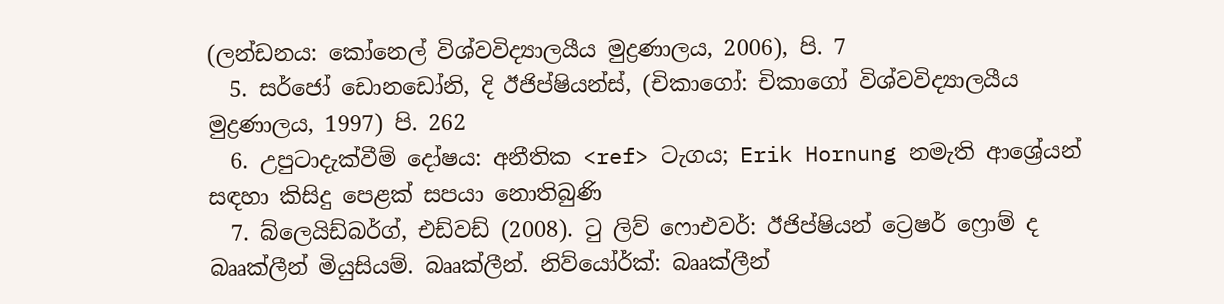(ලන්ඩනය: කෝනෙල් විශ්වවිද්‍යාලයීය මුද්‍රණාලය, 2006), පි. 7
  5. සර්ජෝ ඩොනඩෝනි, දි ඊජිප්ෂියන්ස්, (චිකාගෝ: චිකාගෝ විශ්වවිද්‍යාලයීය මුද්‍රණාලය, 1997) පි. 262
  6. උපුටාදැක්වීම් දෝෂය: අනීතික <ref> ටැගය; Erik Hornung නමැති ආශ්‍රේයන් සඳහා කිසිදු පෙළක් සපයා නොතිබුණි
  7. බ්ලෙයිඩ්බර්ග්, එඩ්වඩ් (2008). ටු ලිව් ෆොඑවර්: ඊජිප්ෂියන් ට්‍රෙෂර් ෆ්‍රොම් ද බෲක්ලීන් මියුසියම්. බෲක්ලීන්. නිව්යෝර්ක්: බෲක්ලීන්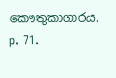කෞතුකාගාරය. p. 71.